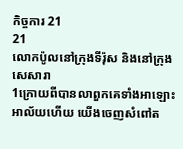កិច្ចការ 21
21
លោកប៉ូលនៅក្រុងទីរ៉ុស និងនៅក្រុងសេសារា
1ក្រោយពីបានលាពួកគេទាំងអាឡោះអាល័យហើយ យើងចេញសំពៅត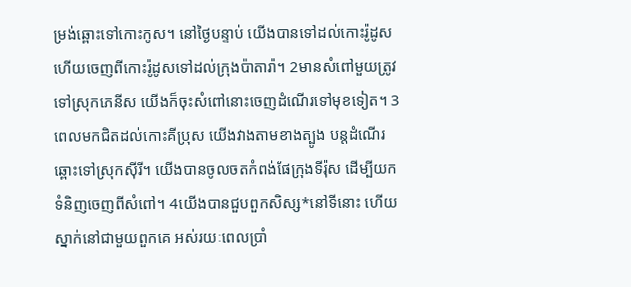ម្រង់ឆ្ពោះទៅកោះកូស។ នៅថ្ងៃបន្ទាប់ យើងបានទៅដល់កោះរ៉ូដូស ហើយចេញពីកោះរ៉ូដូសទៅដល់ក្រុងប៉ាតារ៉ា។ 2មានសំពៅមួយត្រូវទៅស្រុកភេនីស យើងក៏ចុះសំពៅនោះចេញដំណើរទៅមុខទៀត។ 3ពេលមកជិតដល់កោះគីប្រុស យើងវាងតាមខាងត្បូង បន្តដំណើរឆ្ពោះទៅស្រុកស៊ីរី។ យើងបានចូលចតកំពង់ផែក្រុងទីរ៉ុស ដើម្បីយកទំនិញចេញពីសំពៅ។ 4យើងបានជួបពួកសិស្ស*នៅទីនោះ ហើយស្នាក់នៅជាមួយពួកគេ អស់រយៈពេលប្រាំ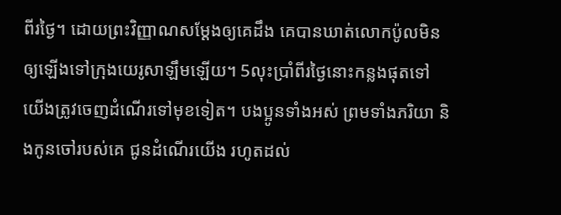ពីរថ្ងៃ។ ដោយព្រះវិញ្ញាណសម្តែងឲ្យគេដឹង គេបានឃាត់លោកប៉ូលមិនឲ្យឡើងទៅក្រុងយេរូសាឡឹមឡើយ។ 5លុះប្រាំពីរថ្ងៃនោះកន្លងផុតទៅ យើងត្រូវចេញដំណើរទៅមុខទៀត។ បងប្អូនទាំងអស់ ព្រមទាំងភរិយា និងកូនចៅរបស់គេ ជូនដំណើរយើង រហូតដល់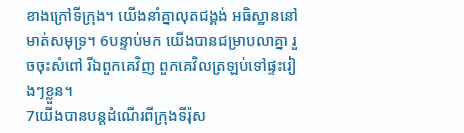ខាងក្រៅទីក្រុង។ យើងនាំគ្នាលុតជង្គង់ អធិស្ឋាននៅមាត់សមុទ្រ។ 6បន្ទាប់មក យើងបានជម្រាបលាគ្នា រួចចុះសំពៅ រីឯពួកគេវិញ ពួកគេវិលត្រឡប់ទៅផ្ទះរៀងៗខ្លួន។
7យើងបានបន្តដំណើរពីក្រុងទីរ៉ុស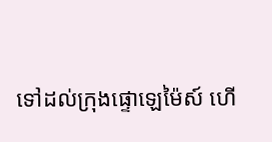ទៅដល់ក្រុងផ្ទោឡេម៉ៃស៍ ហើ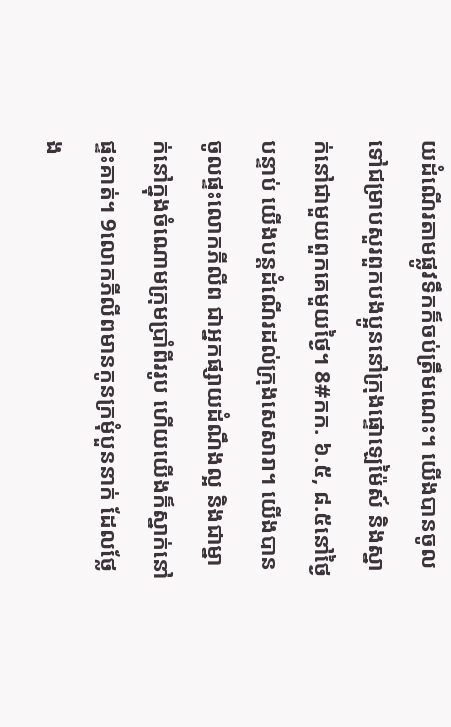យដំណើរតាមផ្លូវទឹកក៏ចប់ត្រឹមណេះ។ យើងបានចូលទៅជម្រាបសួរពួកបងប្អូននៅក្រុងផ្ទោឡេម៉ៃស៍ និងស្នាក់នៅជាមួយពួកគេមួយថ្ងៃ។ 8#កក. ៦.៥, ៨.៥នៅថ្ងៃបន្ទាប់ យើងបន្តដំណើរដល់ក្រុងសេសារា។ យើងបានចូលផ្ទះលោកភីលីព ជាអ្នកផ្សាយដំណឹងល្អ និងជាម្នាក់នៅក្នុងចំណោមក្រុមប្រាំពីររូប ហើយយើងក៏ស្នាក់នៅផ្ទះគាត់។ 9លោកភីលីពមានកូនក្រមុំបួននាក់ ដែលថ្លែង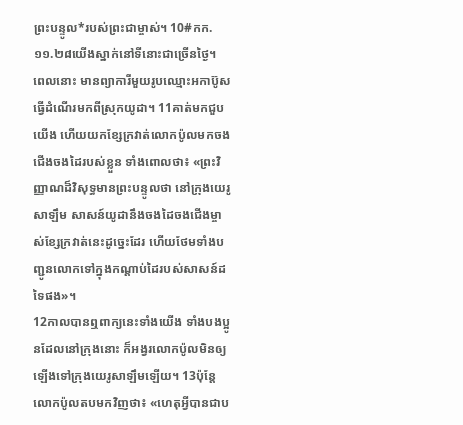ព្រះបន្ទូល*របស់ព្រះជាម្ចាស់។ 10#កក. ១១.២៨យើងស្នាក់នៅទីនោះជាច្រើនថ្ងៃ។ ពេលនោះ មានព្យាការីមួយរូបឈ្មោះអកាប៊ូស ធ្វើដំណើរមកពីស្រុកយូដា។ 11គាត់មកជួបយើង ហើយយកខ្សែក្រវាត់លោកប៉ូលមកចងជើងចងដៃរបស់ខ្លួន ទាំងពោលថា៖ «ព្រះវិញ្ញាណដ៏វិសុទ្ធមានព្រះបន្ទូលថា នៅក្រុងយេរូសាឡឹម សាសន៍យូដានឹងចងដៃចងជើងម្ចាស់ខ្សែក្រវាត់នេះដូច្នេះដែរ ហើយថែមទាំងបញ្ជូនលោកទៅក្នុងកណ្ដាប់ដៃរបស់សាសន៍ដទៃផង»។
12កាលបានឮពាក្យនេះទាំងយើង ទាំងបងប្អូនដែលនៅក្រុងនោះ ក៏អង្វរលោកប៉ូលមិនឲ្យឡើងទៅក្រុងយេរូសាឡឹមឡើយ។ 13ប៉ុន្តែ លោកប៉ូលតបមកវិញថា៖ «ហេតុអ្វីបានជាប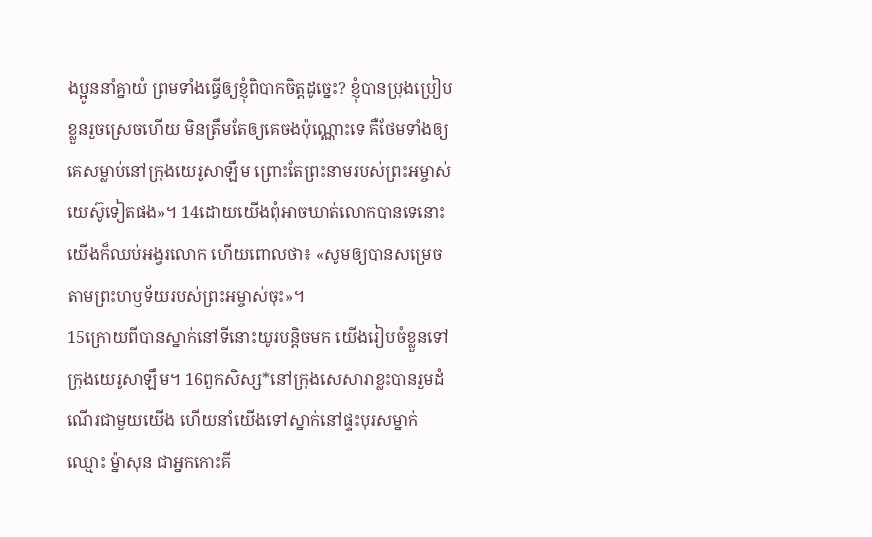ងប្អូននាំគ្នាយំ ព្រមទាំងធ្វើឲ្យខ្ញុំពិបាកចិត្តដូច្នេះ? ខ្ញុំបានប្រុងប្រៀបខ្លួនរួចស្រេចហើយ មិនត្រឹមតែឲ្យគេចងប៉ុណ្ណោះទេ គឺថែមទាំងឲ្យគេសម្លាប់នៅក្រុងយេរូសាឡឹម ព្រោះតែព្រះនាមរបស់ព្រះអម្ចាស់យេស៊ូទៀតផង»។ 14ដោយយើងពុំអាចឃាត់លោកបានទេនោះ យើងក៏ឈប់អង្វរលោក ហើយពោលថា៖ «សូមឲ្យបានសម្រេចតាមព្រះហឫទ័យរបស់ព្រះអម្ចាស់ចុះ»។
15ក្រោយពីបានស្នាក់នៅទីនោះយូរបន្តិចមក យើងរៀបចំខ្លួនទៅក្រុងយេរូសាឡឹម។ 16ពួកសិស្ស*នៅក្រុងសេសារាខ្លះបានរួមដំណើរជាមួយយើង ហើយនាំយើងទៅស្នាក់នៅផ្ទះបុរសម្នាក់ឈ្មោះ ម៉្នាសុន ជាអ្នកកោះគី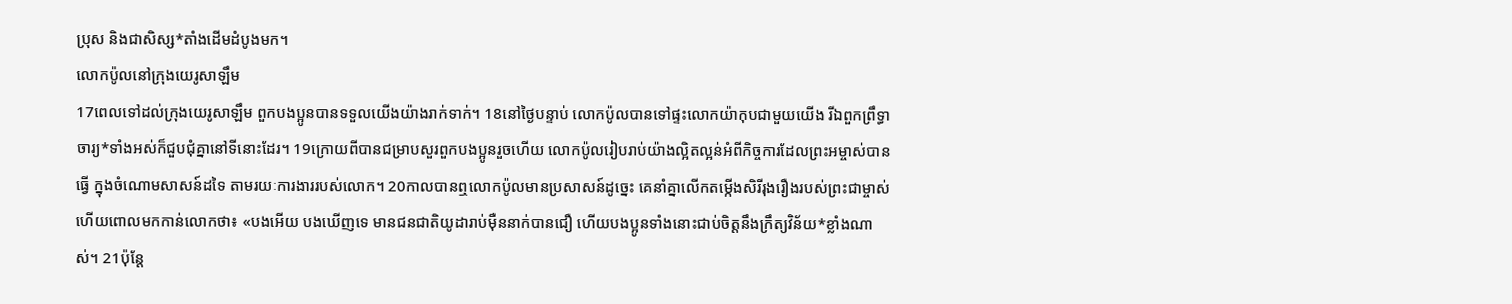ប្រុស និងជាសិស្ស*តាំងដើមដំបូងមក។
លោកប៉ូលនៅក្រុងយេរូសាឡឹម
17ពេលទៅដល់ក្រុងយេរូសាឡឹម ពួកបងប្អូនបានទទួលយើងយ៉ាងរាក់ទាក់។ 18នៅថ្ងៃបន្ទាប់ លោកប៉ូលបានទៅផ្ទះលោកយ៉ាកុបជាមួយយើង រីឯពួកព្រឹទ្ធាចារ្យ*ទាំងអស់ក៏ជួបជុំគ្នានៅទីនោះដែរ។ 19ក្រោយពីបានជម្រាបសួរពួកបងប្អូនរួចហើយ លោកប៉ូលរៀបរាប់យ៉ាងល្អិតល្អន់អំពីកិច្ចការដែលព្រះអម្ចាស់បានធ្វើ ក្នុងចំណោមសាសន៍ដទៃ តាមរយៈការងាររបស់លោក។ 20កាលបានឮលោកប៉ូលមានប្រសាសន៍ដូច្នេះ គេនាំគ្នាលើកតម្កើងសិរីរុងរឿងរបស់ព្រះជាម្ចាស់ ហើយពោលមកកាន់លោកថា៖ «បងអើយ បងឃើញទេ មានជនជាតិយូដារាប់ម៉ឺននាក់បានជឿ ហើយបងប្អូនទាំងនោះជាប់ចិត្តនឹងក្រឹត្យវិន័យ*ខ្លាំងណាស់។ 21ប៉ុន្តែ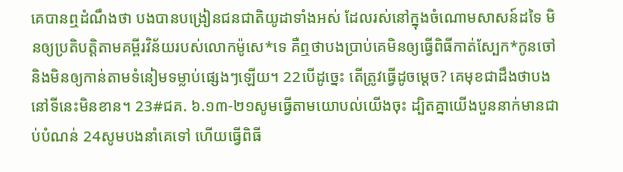គេបានឮដំណឹងថា បងបានបង្រៀនជនជាតិយូដាទាំងអស់ ដែលរស់នៅក្នុងចំណោមសាសន៍ដទៃ មិនឲ្យប្រតិបត្តិតាមគម្ពីរវិន័យរបស់លោកម៉ូសេ*ទេ គឺឮថាបងប្រាប់គេមិនឲ្យធ្វើពិធីកាត់ស្បែក*កូនចៅ និងមិនឲ្យកាន់តាមទំនៀមទម្លាប់ផ្សេងៗឡើយ។ 22បើដូច្នេះ តើត្រូវធ្វើដូចម្ដេច? គេមុខជាដឹងថាបងនៅទីនេះមិនខាន។ 23#ជគ. ៦.១៣-២១សូមធ្វើតាមយោបល់យើងចុះ ដ្បិតគ្នាយើងបួននាក់មានជាប់បំណន់ 24សូមបងនាំគេទៅ ហើយធ្វើពិធី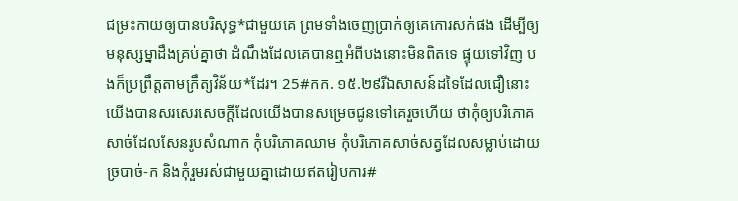ជម្រះកាយឲ្យបានបរិសុទ្ធ*ជាមួយគេ ព្រមទាំងចេញប្រាក់ឲ្យគេកោរសក់ផង ដើម្បីឲ្យមនុស្សម្នាដឹងគ្រប់គ្នាថា ដំណឹងដែលគេបានឮអំពីបងនោះមិនពិតទេ ផ្ទុយទៅវិញ បងក៏ប្រព្រឹត្តតាមក្រឹត្យវិន័យ*ដែរ។ 25#កក. ១៥.២៩រីឯសាសន៍ដទៃដែលជឿនោះ យើងបានសរសេរសេចក្ដីដែលយើងបានសម្រេចជូនទៅគេរួចហើយ ថាកុំឲ្យបរិភោគសាច់ដែលសែនរូបសំណាក កុំបរិភោគឈាម កុំបរិភោគសាច់សត្វដែលសម្លាប់ដោយច្របាច់-ក និងកុំរួមរស់ជាមួយគ្នាដោយឥតរៀបការ#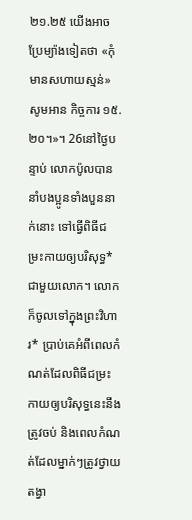២១.២៥ យើងអាចប្រែម្យ៉ាងទៀតថា «កុំមានសហាយស្មន់» សូមអាន កិច្ចការ ១៥.២០។»។ 26នៅថ្ងៃបន្ទាប់ លោកប៉ូលបាននាំបងប្អូនទាំងបួននាក់នោះ ទៅធ្វើពិធីជម្រះកាយឲ្យបរិសុទ្ធ*ជាមួយលោក។ លោកក៏ចូលទៅក្នុងព្រះវិហារ* ប្រាប់គេអំពីពេលកំណត់ដែលពិធីជម្រះកាយឲ្យបរិសុទ្ធនេះនឹងត្រូវចប់ និងពេលកំណត់ដែលម្នាក់ៗត្រូវថ្វាយតង្វា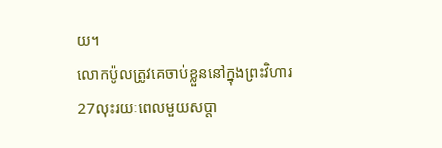យ។
លោកប៉ូលត្រូវគេចាប់ខ្លួននៅក្នុងព្រះវិហារ
27លុះរយៈពេលមួយសប្ដា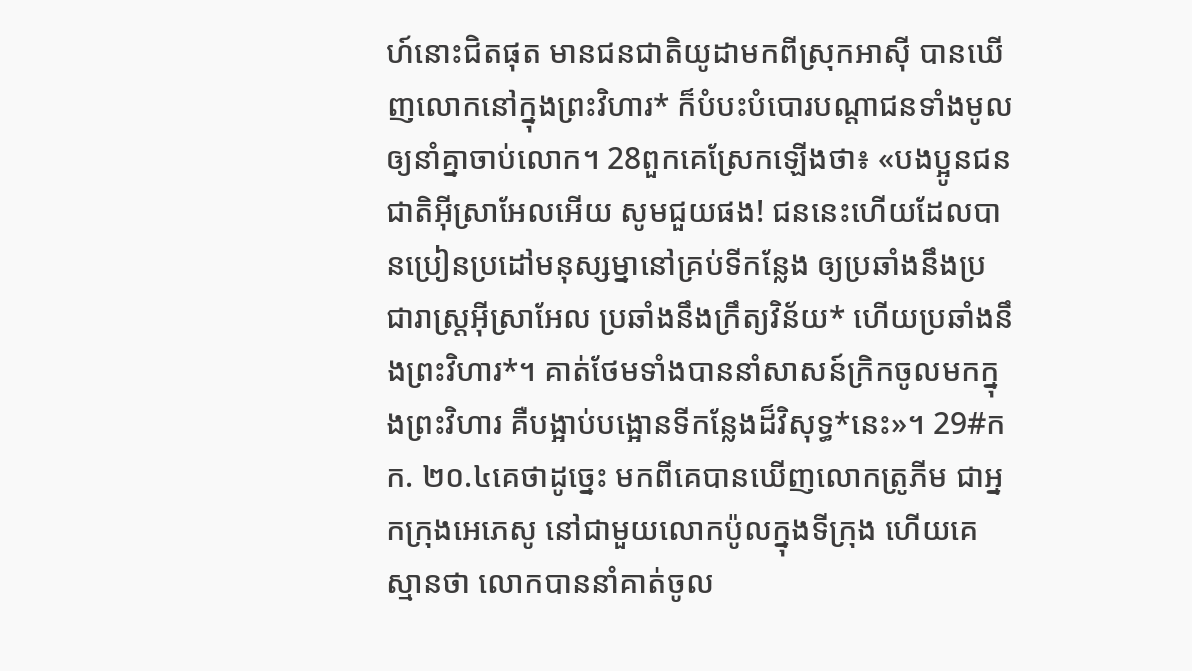ហ៍នោះជិតផុត មានជនជាតិយូដាមកពីស្រុកអាស៊ី បានឃើញលោកនៅក្នុងព្រះវិហារ* ក៏បំបះបំបោរបណ្ដាជនទាំងមូលឲ្យនាំគ្នាចាប់លោក។ 28ពួកគេស្រែកឡើងថា៖ «បងប្អូនជនជាតិអ៊ីស្រាអែលអើយ សូមជួយផង! ជននេះហើយដែលបានប្រៀនប្រដៅមនុស្សម្នានៅគ្រប់ទីកន្លែង ឲ្យប្រឆាំងនឹងប្រជារាស្ត្រអ៊ីស្រាអែល ប្រឆាំងនឹងក្រឹត្យវិន័យ* ហើយប្រឆាំងនឹងព្រះវិហារ*។ គាត់ថែមទាំងបាននាំសាសន៍ក្រិកចូលមកក្នុងព្រះវិហារ គឺបង្អាប់បង្អោនទីកន្លែងដ៏វិសុទ្ធ*នេះ»។ 29#កក. ២០.៤គេថាដូច្នេះ មកពីគេបានឃើញលោកត្រូភីម ជាអ្នកក្រុងអេភេសូ នៅជាមួយលោកប៉ូលក្នុងទីក្រុង ហើយគេស្មានថា លោកបាននាំគាត់ចូល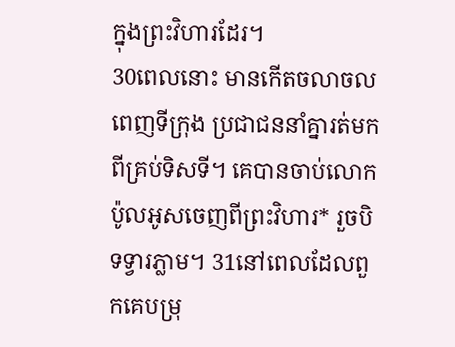ក្នុងព្រះវិហារដែរ។
30ពេលនោះ មានកើតចលាចលពេញទីក្រុង ប្រជាជននាំគ្នារត់មកពីគ្រប់ទិសទី។ គេបានចាប់លោកប៉ូលអូសចេញពីព្រះវិហារ* រួចបិទទ្វារភ្លាម។ 31នៅពេលដែលពួកគេបម្រុ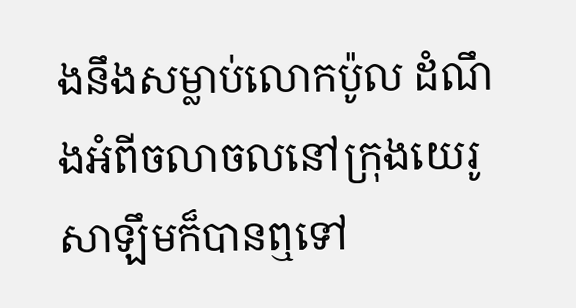ងនឹងសម្លាប់លោកប៉ូល ដំណឹងអំពីចលាចលនៅក្រុងយេរូសាឡឹមក៏បានឮទៅ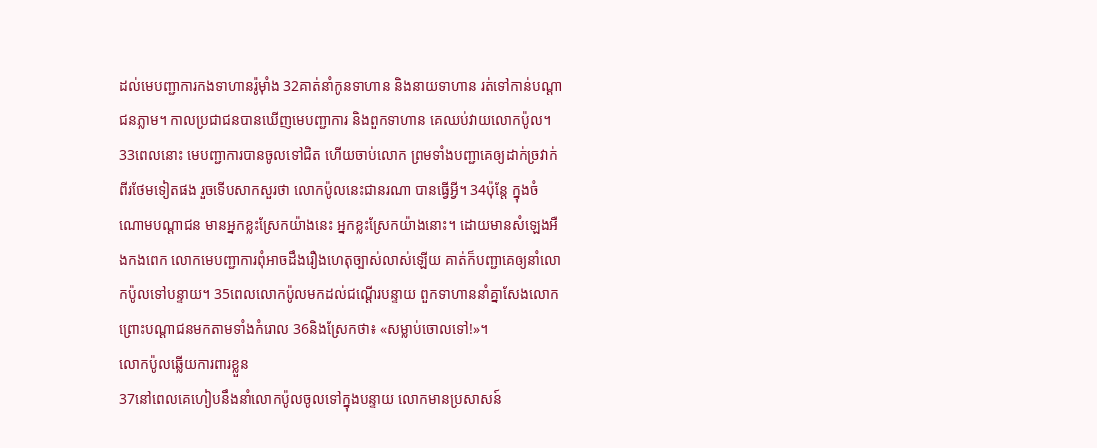ដល់មេបញ្ជាការកងទាហានរ៉ូម៉ាំង 32គាត់នាំកូនទាហាន និងនាយទាហាន រត់ទៅកាន់បណ្ដាជនភ្លាម។ កាលប្រជាជនបានឃើញមេបញ្ជាការ និងពួកទាហាន គេឈប់វាយលោកប៉ូល។ 33ពេលនោះ មេបញ្ជាការបានចូលទៅជិត ហើយចាប់លោក ព្រមទាំងបញ្ជាគេឲ្យដាក់ច្រវាក់ពីរថែមទៀតផង រួចទើបសាកសួរថា លោកប៉ូលនេះជានរណា បានធ្វើអ្វី។ 34ប៉ុន្តែ ក្នុងចំណោមបណ្ដាជន មានអ្នកខ្លះស្រែកយ៉ាងនេះ អ្នកខ្លះស្រែកយ៉ាងនោះ។ ដោយមានសំឡេងអឺងកងពេក លោកមេបញ្ជាការពុំអាចដឹងរឿងហេតុច្បាស់លាស់ឡើយ គាត់ក៏បញ្ជាគេឲ្យនាំលោកប៉ូលទៅបន្ទាយ។ 35ពេលលោកប៉ូលមកដល់ជណ្ដើរបន្ទាយ ពួកទាហាននាំគ្នាសែងលោក ព្រោះបណ្ដាជនមកតាមទាំងកំរោល 36និងស្រែកថា៖ «សម្លាប់ចោលទៅ!»។
លោកប៉ូលឆ្លើយការពារខ្លួន
37នៅពេលគេហៀបនឹងនាំលោកប៉ូលចូលទៅក្នុងបន្ទាយ លោកមានប្រសាសន៍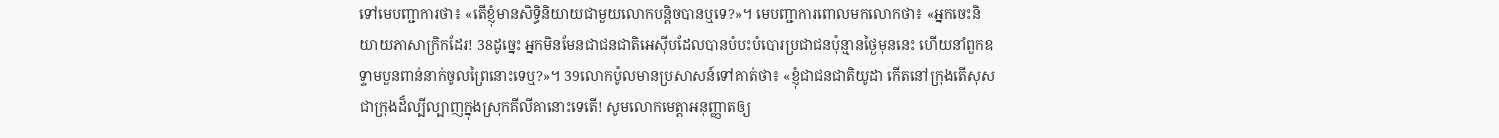ទៅមេបញ្ជាការថា៖ «តើខ្ញុំមានសិទ្ធិនិយាយជាមួយលោកបន្តិចបានឬទេ?»។ មេបញ្ជាការពោលមកលោកថា៖ «អ្នកចេះនិយាយភាសាក្រិកដែរ! 38ដូច្នេះ អ្នកមិនមែនជាជនជាតិអេស៊ីបដែលបានបំបះបំបោរប្រជាជនប៉ុន្មានថ្ងៃមុននេះ ហើយនាំពួកឧទ្ទាមបួនពាន់នាក់ចូលព្រៃនោះទេឬ?»។ 39លោកប៉ូលមានប្រសាសន៍ទៅគាត់ថា៖ «ខ្ញុំជាជនជាតិយូដា កើតនៅក្រុងតើសុស ជាក្រុងដ៏ល្បីល្បាញក្នុងស្រុកគីលីគានោះទេតើ! សូមលោកមេត្តាអនុញ្ញាតឲ្យ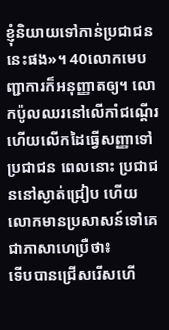ខ្ញុំនិយាយទៅកាន់ប្រជាជននេះផង»។ 40លោកមេបញ្ជាការក៏អនុញ្ញាតឲ្យ។ លោកប៉ូលឈរនៅលើកាំជណ្ដើរ ហើយលើកដៃធ្វើសញ្ញាទៅប្រជាជន ពេលនោះ ប្រជាជននៅស្ងាត់ជ្រៀប ហើយលោកមានប្រសាសន៍ទៅគេជាភាសាហេប្រឺថា៖
ទើបបានជ្រើសរើសហើ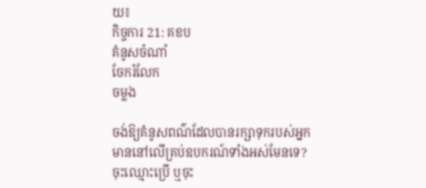យ៖
កិច្ចការ 21: គខប
គំនូសចំណាំ
ចែករំលែក
ចម្លង

ចង់ឱ្យគំនូសពណ៌ដែលបានរក្សាទុករបស់អ្នក មាននៅលើគ្រប់ឧបករណ៍ទាំងអស់មែនទេ? ចុះឈ្មោះប្រើ ឬចុះ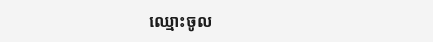ឈ្មោះចូល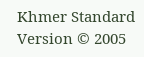Khmer Standard Version © 2005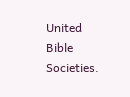United Bible Societies.